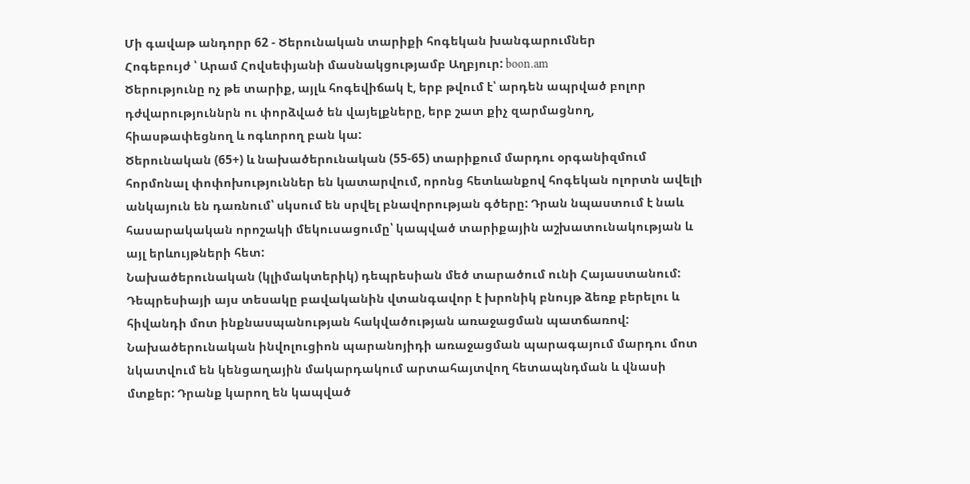Մի գավաթ անդորր 62 - Ծերունական տարիքի հոգեկան խանգարումներ
Հոգեբույժ ՝ Արամ Հովսեփյանի մասնակցությամբ Աղբյուր: boon.am
Ծերությունը ոչ թե տարիք, այլև հոգեվիճակ է, երբ թվում է՝ արդեն ապրված բոլոր դժվարություննրն ու փորձված են վայելքները, երբ շատ քիչ զարմացնող, հիասթափեցնող և ոգևորող բան կա:
Ծերունական (65+) և նախածերունական (55-65) տարիքում մարդու օրգանիզմում հորմոնալ փոփոխություններ են կատարվում, որոնց հետևանքով հոգեկան ոլորտն ավելի անկայուն են դառնում՝ սկսում են սրվել բնավորության գծերը: Դրան նպաստում է նաև հասարակական որոշակի մեկուսացումը՝ կապված տարիքային աշխատունակության և այլ երևույթների հետ:
Նախածերունական (կլիմակտերիկ) դեպրեսիան մեծ տարածում ունի Հայաստանում: Դեպրեսիայի այս տեսակը բավականին վտանգավոր է խրոնիկ բնույթ ձեռք բերելու և հիվանդի մոտ ինքնասպանության հակվածության առաջացման պատճառով: Նախածերունական ինվոլուցիոն պարանոյիդի առաջացման պարագայում մարդու մոտ նկատվում են կենցաղային մակարդակում արտահայտվող հետապնդման և վնասի մտքեր: Դրանք կարող են կապված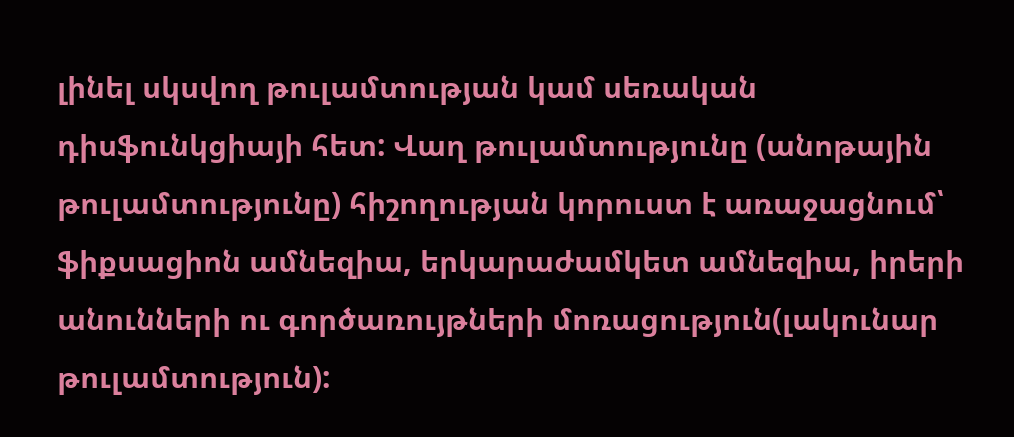լինել սկսվող թուլամտության կամ սեռական դիսֆունկցիայի հետ: Վաղ թուլամտությունը (անոթային թուլամտությունը) հիշողության կորուստ է առաջացնում՝ ֆիքսացիոն ամնեզիա, երկարաժամկետ ամնեզիա, իրերի անունների ու գործառույթների մոռացություն(լակունար թուլամտություն):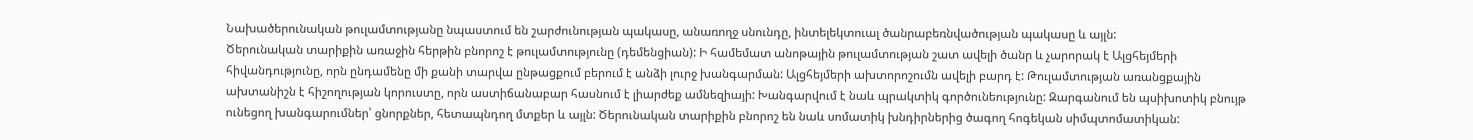Նախածերունական թուլամտությանը նպաստում են շարժունության պակասը, անառողջ սնունդը, ինտելեկտուալ ծանրաբեռնվածության պակասը և այլն:
Ծերունական տարիքին առաջին հերթին բնորոշ է թուլամտությունը (դեմենցիան): Ի համեմատ անոթային թուլամտության շատ ավելի ծանր և չարորակ է Ալցհեյմերի հիվանդությունը, որն ընդամենը մի քանի տարվա ընթացքում բերում է անձի լուրջ խանգարման: Ալցհեյմերի ախտորոշումն ավելի բարդ է: Թուլամտության առանցքային ախտանիշն է հիշողության կորուստը, որն աստիճանաբար հասնում է լիարժեք ամնեզիայի: Խանգարվում է նաև պրակտիկ գործունեությունը: Զարգանում են պսիխոտիկ բնույթ ունեցող խանգարումներ՝ ցնորքներ, հետապնդող մտքեր և այլն: Ծերունական տարիքին բնորոշ են նաև սոմատիկ խնդիրներից ծագող հոգեկան սիմպտոմատիկան: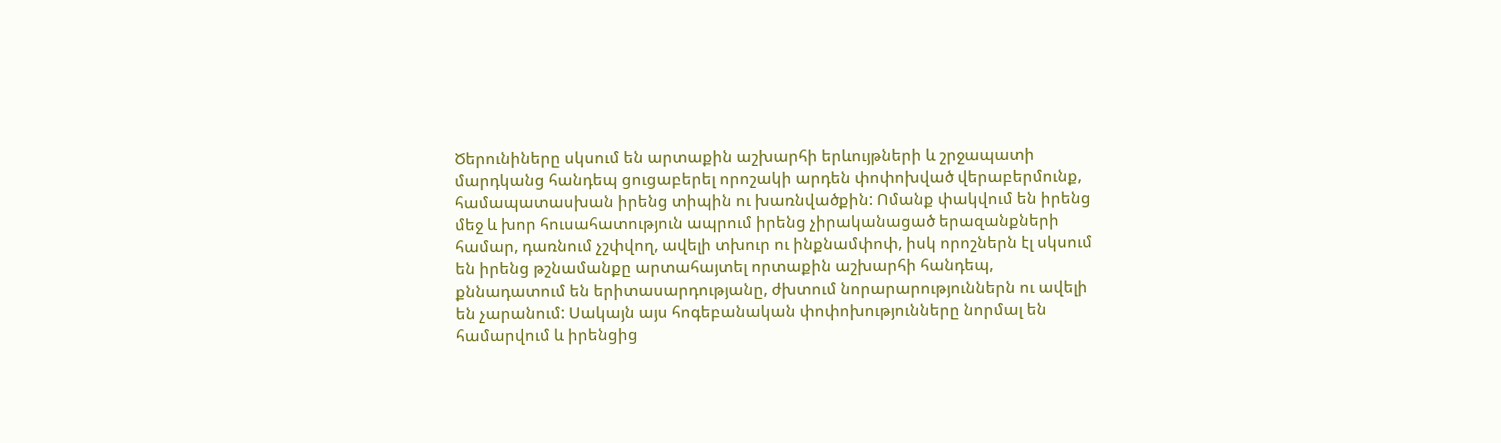Ծերունիները սկսում են արտաքին աշխարհի երևույթների և շրջապատի մարդկանց հանդեպ ցուցաբերել որոշակի արդեն փոփոխված վերաբերմունք, համապատասխան իրենց տիպին ու խառնվածքին: Ոմանք փակվում են իրենց մեջ և խոր հուսահատություն ապրում իրենց չիրականացած երազանքների համար, դառնում չշփվող, ավելի տխուր ու ինքնամփոփ, իսկ որոշներն էլ սկսում են իրենց թշնամանքը արտահայտել որտաքին աշխարհի հանդեպ, քննադատում են երիտասարդությանը, ժխտում նորարարություններն ու ավելի են չարանում: Սակայն այս հոգեբանական փոփոխությունները նորմալ են համարվում և իրենցից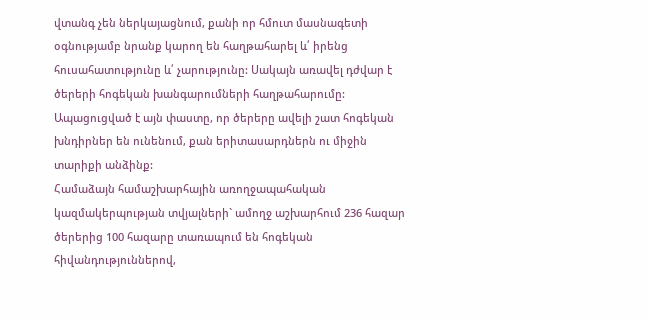վտանգ չեն ներկայացնում, քանի որ հմուտ մասնագետի օգնությամբ նրանք կարող են հաղթահարել և՛ իրենց հուսահատությունը և՛ չարությունը: Սակայն առավել դժվար է ծերերի հոգեկան խանգարումների հաղթահարումը: Ապացուցված է այն փաստը, որ ծերերը ավելի շատ հոգեկան խնդիրներ են ունենում, քան երիտասարդներն ու միջին տարիքի անձինք:
Համաձայն համաշխարհային առողջապահական կազմակերպության տվյալների` ամողջ աշխարհում 236 հազար ծերերից 100 հազարը տառապում են հոգեկան հիվանդություններով,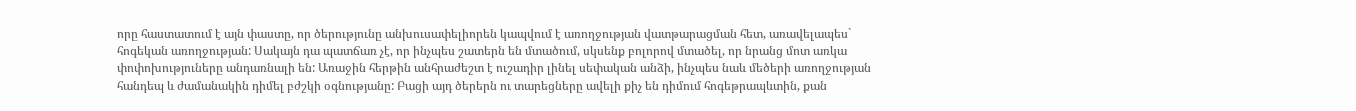որը հաստատում է այն փաստը, որ ծերությունը անխուսափելիորեն կապվում է առողջության վատթարացման հետ, առավելապես` հոգեկան առողջության: Սակայն դա պատճառ չէ, որ ինչպես շատերն են մտածում, սկսենք բոլորով մտածել, որ նրանց մոտ առկա փոփոխություները անդառնալի են: Առաջին հերթին անհրաժեշտ է ուշադիր լինել սեփական անձի, ինչպես նաև մեծերի առողջության հանդեպ և ժամանակին դիմել բժշկի օգնությանը: Բացի այդ ծերերն ու տարեցները ավելի քիչ են դիմում հոգեթրապևտին, քան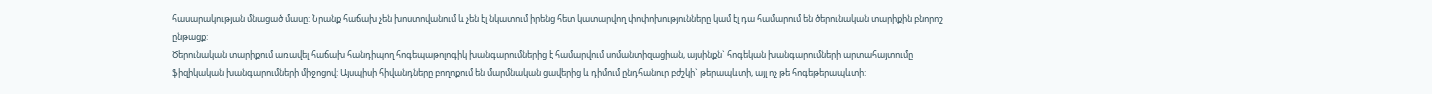հասարակության մնացած մասը: Նրանք հաճախ չեն խոստովանում և չեն էլ նկատում իրենց հետ կատարվող փոփոխությունները կամ էլ դա համարում են ծերունական տարիքին բնորոշ ընթացք:
Ծերունական տարիքում առավել հաճախ հանդիպող հոգեպաթոլոգիկ խանգարումներից է համարվում սոմանտիզացիան, այսինքն` հոգեկան խանգարումների արտահայտումը ֆիզիկական խանգարումների միջոցով: Այսպիսի հիվանդները բողոքում են մարմնական ցավերից և դիմում ընդհանուր բժշկի` թերապևտի, այլ ոչ թե հոգեթերապևտի: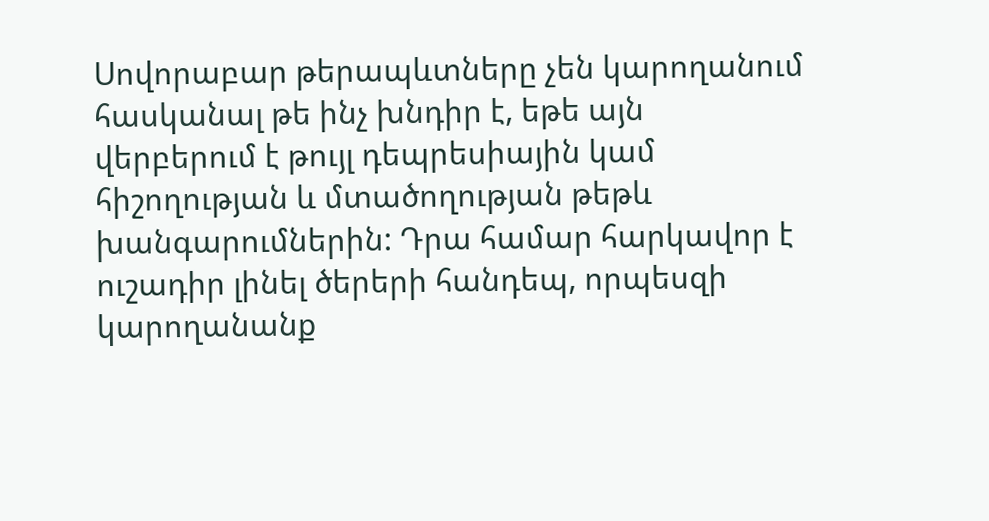Սովորաբար թերապևտները չեն կարողանում հասկանալ թե ինչ խնդիր է, եթե այն վերբերում է թույլ դեպրեսիային կամ հիշողության և մտածողության թեթև խանգարումներին: Դրա համար հարկավոր է ուշադիր լինել ծերերի հանդեպ, որպեսզի կարողանանք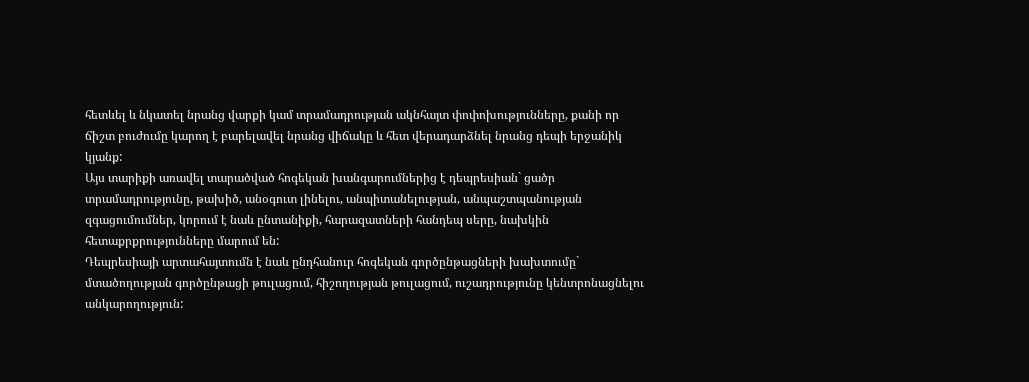հետևել և նկատել նրանց վարքի կամ տրամադրության ակնհայտ փոփոխությունները, քանի որ ճիշտ բուժումը կարող է բարելավել նրանց վիճակը և հետ վերադարձնել նրանց դեպի երջանիկ կյանք:
Այս տարիքի առավել տարածված հոգեկան խանգարումներից է դեպրեսիան` ցածր տրամադրությունը, թախիծ, անօգուտ լինելու, անպիտանելության, անպաշտպանության զգացումումներ, կորում է նաև ընտանիքի, հարազատների հանդեպ սերը, նախկին հետաքրքրությունները մարում են:
Դեպրեսիայի արտահայտումն է նաև ընդհանուր հոգեկան գործընթացների խախտումը` մտածողության գործընթացի թուլացում, հիշողության թուլացում, ուշադրությունը կենտրոնացնելու անկարողություն: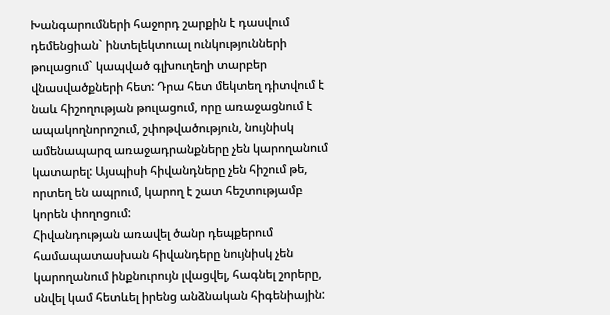Խանգարումների հաջորդ շարքին է դասվում դեմենցիան` ինտելեկտուալ ունկությունների թուլացում` կապված գլխուղեղի տարբեր վնասվածքների հետ: Դրա հետ մեկտեղ դիտվում է նաև հիշողության թուլացում, որը առաջացնում է ապակողնորոշում, շփոթվածություն, նույնիսկ ամենապարզ առաջադրանքները չեն կարողանում կատարել: Այսպիսի հիվանդները չեն հիշում թե, որտեղ են ապրում, կարող է շատ հեշտությամբ կորեն փողոցում:
Հիվանդության առավել ծանր դեպքերում համապատասխան հիվանդերը նույնիսկ չեն կարողանում ինքնուրույն լվացվել, հագնել շորերը, սնվել կամ հետևել իրենց անձնական հիգենիային: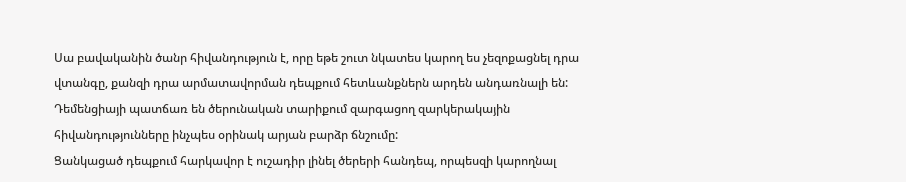Սա բավականին ծանր հիվանդություն է, որը եթե շուտ նկատես կարող ես չեզոքացնել դրա վտանգը, քանզի դրա արմատավորման դեպքում հետևանքներն արդեն անդառնալի են: Դեմենցիայի պատճառ են ծերունական տարիքում զարգացող զարկերակային հիվանդությունները ինչպես օրինակ արյան բարձր ճնշումը:
Ցանկացած դեպքում հարկավոր է ուշադիր լինել ծերերի հանդեպ, որպեսզի կարողնալ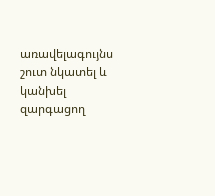առավելագույնս շուտ նկատել և կանխել զարգացող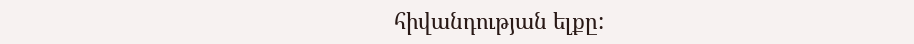հիվանդության ելքը: